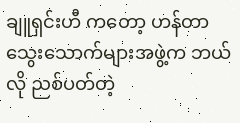ချူရှင်းဟီ ကတော့ ဟန်တာသွေးသောက်များအဖွဲ့က ဘယ်လို ညစ်ပတ်တဲ့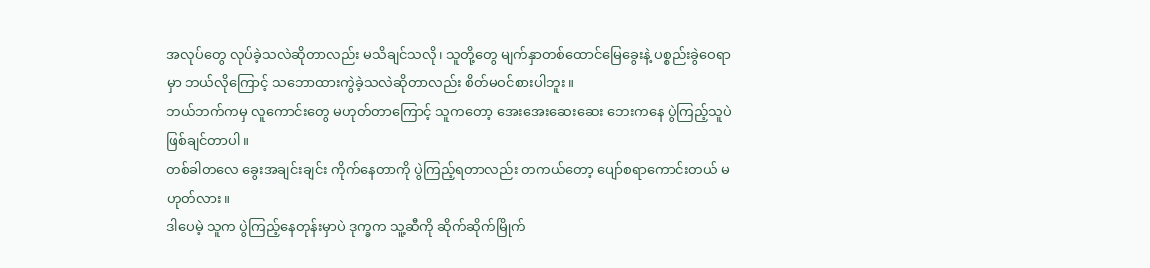အလုပ်တွေ လုပ်ခဲ့သလဲဆိုတာလည်း မသိချင်သလို၊ သူတို့တွေ မျက်နှာတစ်ထောင်မြေခွေးနဲ့ ပစ္စည်းခွဲဝေရာမှာ ဘယ်လိုကြောင့် သဘောထားကွဲခဲ့သလဲဆိုတာလည်း စိတ်မဝင်စားပါဘူး။
ဘယ်ဘက်ကမှ လူကောင်းတွေ မဟုတ်တာကြောင့် သူကတော့ အေးအေးဆေးဆေး ဘေးကနေ ပွဲကြည့်သူပဲ ဖြစ်ချင်တာပါ။
တစ်ခါတလေ ခွေးအချင်းချင်း ကိုက်နေတာကို ပွဲကြည့်ရတာလည်း တကယ်တော့ ပျော်စရာကောင်းတယ် မဟုတ်လား။
ဒါပေမဲ့ သူက ပွဲကြည့်နေတုန်းမှာပဲ ဒုက္ခက သူ့ဆီကို ဆိုက်ဆိုက်မြိုက်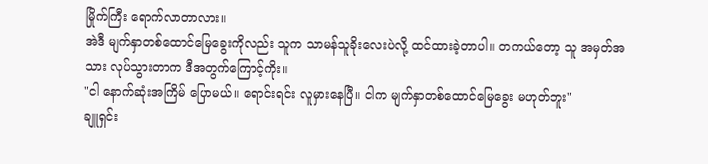မြိုက်ကြီး ရောက်လာတာလား။
အဲဒီ မျက်နှာတစ်ထောင်မြေခွေးကိုလည်း သူက သာမန်သူခိုးလေးပဲလို့ ထင်ထားခဲ့တာပါ။ တကယ်တော့ သူ အမှတ်အသား လုပ်သွားတာက ဒီအတွက်ကြောင့်ကိုး။
"ငါ နောက်ဆုံးအကြိမ် ပြောမယ်။ ရောင်းရင်း လူမှားနေပြီ။ ငါက မျက်နှာတစ်ထောင်မြေခွေး မဟုတ်ဘူး"
ချူရှင်း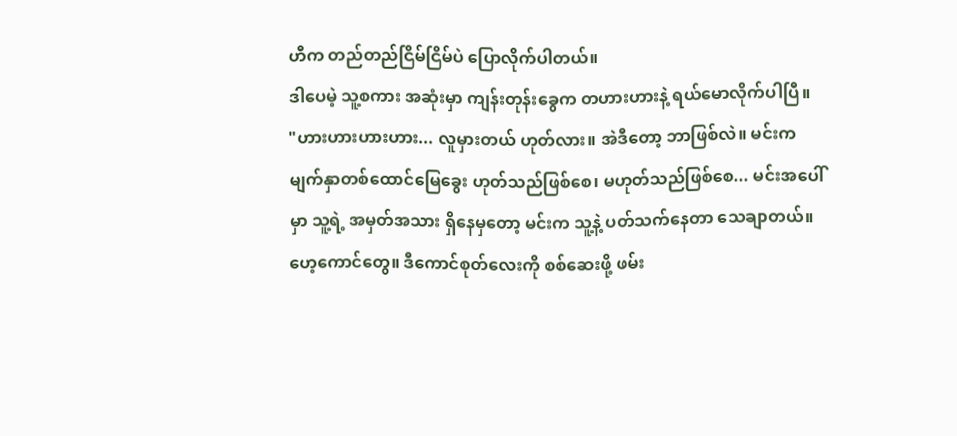ဟီက တည်တည်ငြိမ်ငြိမ်ပဲ ပြောလိုက်ပါတယ်။
ဒါပေမဲ့ သူ့စကား အဆုံးမှာ ကျန်းတုန်းခွေက တဟားဟားနဲ့ ရယ်မောလိုက်ပါပြီ။
"ဟားဟားဟားဟား... လူမှားတယ် ဟုတ်လား။ အဲဒီတော့ ဘာဖြစ်လဲ။ မင်းက မျက်နှာတစ်ထောင်မြေခွေး ဟုတ်သည်ဖြစ်စေ၊ မဟုတ်သည်ဖြစ်စေ... မင်းအပေါ်မှာ သူ့ရဲ့ အမှတ်အသား ရှိနေမှတော့ မင်းက သူ့နဲ့ ပတ်သက်နေတာ သေချာတယ်။ ဟေ့ကောင်တွေ။ ဒီကောင်စုတ်လေးကို စစ်ဆေးဖို့ ဖမ်း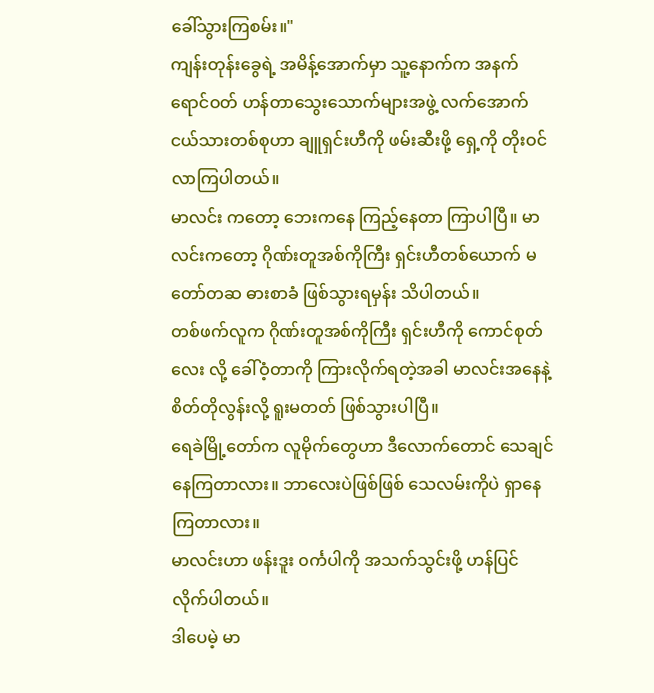ခေါ်သွားကြစမ်း။"
ကျန်းတုန်းခွေရဲ့ အမိန့်အောက်မှာ သူ့နောက်က အနက်ရောင်ဝတ် ဟန်တာသွေးသောက်များအဖွဲ့ လက်အောက်ငယ်သားတစ်စုဟာ ချူရှင်းဟီကို ဖမ်းဆီးဖို့ ရှေ့ကို တိုးဝင်လာကြပါတယ်။
မာလင်း ကတော့ ဘေးကနေ ကြည့်နေတာ ကြာပါပြီ။ မာလင်းကတော့ ဂိုဏ်းတူအစ်ကိုကြီး ရှင်းဟီတစ်ယောက် မတော်တဆ ဓားစာခံ ဖြစ်သွားရမှန်း သိပါတယ်။
တစ်ဖက်လူက ဂိုဏ်းတူအစ်ကိုကြီး ရှင်းဟီကို ကောင်စုတ်လေး လို့ ခေါ်ဝံ့တာကို ကြားလိုက်ရတဲ့အခါ မာလင်းအနေနဲ့ စိတ်တိုလွန်းလို့ ရူးမတတ် ဖြစ်သွားပါပြီ။
ရေခဲမြို့တော်က လူမိုက်တွေဟာ ဒီလောက်တောင် သေချင်နေကြတာလား။ ဘာလေးပဲဖြစ်ဖြစ် သေလမ်းကိုပဲ ရှာနေကြတာလား။
မာလင်းဟာ ဖန်းဒူး ၀င်္ကပါကို အသက်သွင်းဖို့ ဟန်ပြင်လိုက်ပါတယ်။
ဒါပေမဲ့ မာ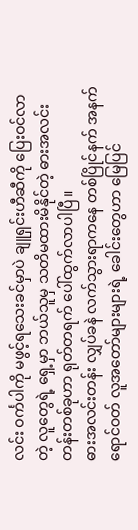လင်း ဝင်္ကပါကို မဖွင့်ရသေးခင်မှာပဲ ချူရှင်းဟီဆီကို ပြေးဝင်လာတဲ့ လူတွေရဲ့ ရှေ့မှာ ဘယ်သူမှ သတိမထားမိနိုင်တဲ့ ဓားအလင်းတန်းတစ်ခုဟာ ရုတ်တရက် ပေါ်ထွက်လာပါပြီ။
ဓားအလင်းတန်း လျှပ်ခနဲ လက်သွားရာကနေ တစ်ပြိုင်နက် အနက်ရောင်ဝတ် လူအတော်များများရဲ့ ခေါင်းတွေဟာ မြေပြင်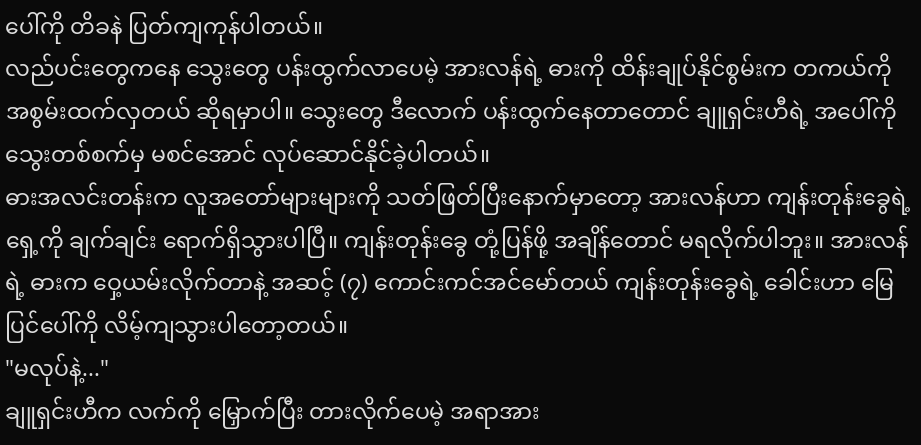ပေါ်ကို တိခနဲ ပြတ်ကျကုန်ပါတယ်။
လည်ပင်းတွေကနေ သွေးတွေ ပန်းထွက်လာပေမဲ့ အားလန်ရဲ့ ဓားကို ထိန်းချုပ်နိုင်စွမ်းက တကယ်ကို အစွမ်းထက်လှတယ် ဆိုရမှာပါ။ သွေးတွေ ဒီလောက် ပန်းထွက်နေတာတောင် ချူရှင်းဟီရဲ့ အပေါ်ကို သွေးတစ်စက်မှ မစင်အောင် လုပ်ဆောင်နိုင်ခဲ့ပါတယ်။
ဓားအလင်းတန်းက လူအတော်များများကို သတ်ဖြတ်ပြီးနောက်မှာတော့ အားလန်ဟာ ကျန်းတုန်းခွေရဲ့ ရှေ့ကို ချက်ချင်း ရောက်ရှိသွားပါပြီ။ ကျန်းတုန်းခွေ တုံ့ပြန်ဖို့ အချိန်တောင် မရလိုက်ပါဘူး။ အားလန်ရဲ့ ဓားက ဝှေ့ယမ်းလိုက်တာနဲ့ အဆင့် (၇) ကောင်းကင်အင်မော်တယ် ကျန်းတုန်းခွေရဲ့ ခေါင်းဟာ မြေပြင်ပေါ်ကို လိမ့်ကျသွားပါတော့တယ်။
"မလုပ်နဲ့..."
ချူရှင်းဟီက လက်ကို မြှောက်ပြီး တားလိုက်ပေမဲ့ အရာအား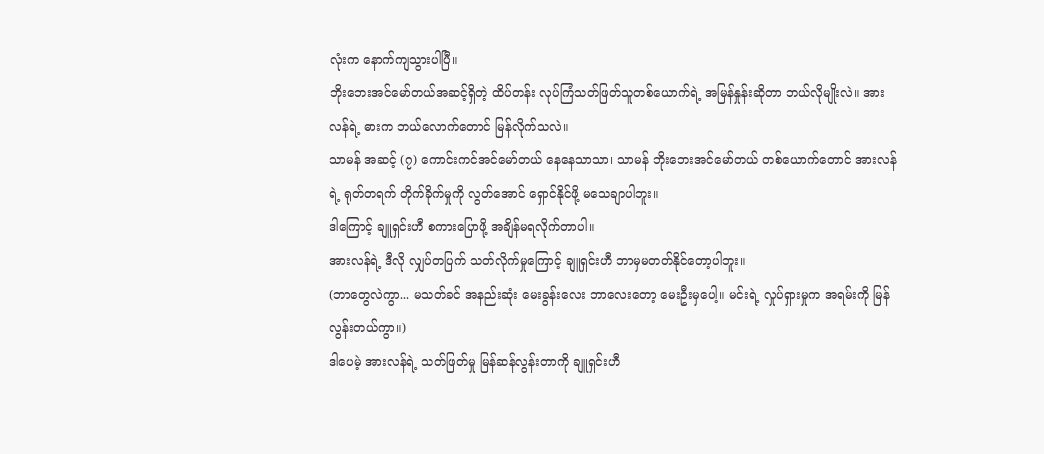လုံးက နောက်ကျသွားပါပြီ။
ဘိုးဘေးအင်မော်တယ်အဆင့်ရှိတဲ့ ထိပ်တန်း လုပ်ကြံသတ်ဖြတ်သူတစ်ယောက်ရဲ့ အမြန်နှုန်းဆိုတာ ဘယ်လိုမျိုးလဲ။ အားလန်ရဲ့ ဓားက ဘယ်လောက်တောင် မြန်လိုက်သလဲ။
သာမန် အဆင့် (၇) ကောင်းကင်အင်မော်တယ် နေနေသာသာ၊ သာမန် ဘိုးဘေးအင်မော်တယ် တစ်ယောက်တောင် အားလန်ရဲ့ ရုတ်တရက် တိုက်ခိုက်မှုကို လွတ်အောင် ရှောင်နိုင်ဖို့ မသေချာပါဘူး။
ဒါကြောင့် ချူရှင်းဟီ စကားပြောဖို့ အချိန်မရလိုက်တာပါ။
အားလန်ရဲ့ ဒီလို လျှပ်တပြက် သတ်လိုက်မှုကြောင့် ချူရှင်းဟီ ဘာမှမတတ်နိုင်တော့ပါဘူး။
(ဘာတွေလဲကွာ... မသတ်ခင် အနည်းဆုံး မေးခွန်းလေး ဘာလေးတော့ မေးဦးမှပေါ့။ မင်းရဲ့ လှုပ်ရှားမှုက အရမ်းကို မြန်လွန်းတယ်ကွာ။)
ဒါပေမဲ့ အားလန်ရဲ့ သတ်ဖြတ်မှု မြန်ဆန်လွန်းတာကို ချူရှင်းဟီ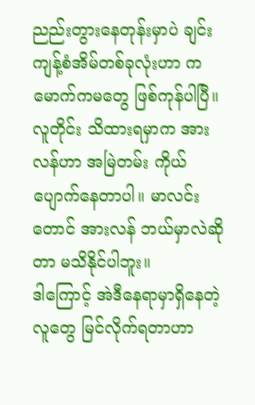ညည်းတွားနေတုန်းမှာပဲ ချင်းကျန့်စံအိမ်တစ်ခုလုံးဟာ ကမောက်ကမတွေ ဖြစ်ကုန်ပါပြီ။
လူတိုင်း သိထားရမှာက အားလန်ဟာ အမြဲတမ်း ကိုယ်ပျောက်နေတာပါ။ မာလင်းတောင် အားလန် ဘယ်မှာလဲဆိုတာ မသိနိုင်ပါဘူး။
ဒါကြောင့် အဲဒီနေရာမှာရှိနေတဲ့ လူတွေ မြင်လိုက်ရတာဟာ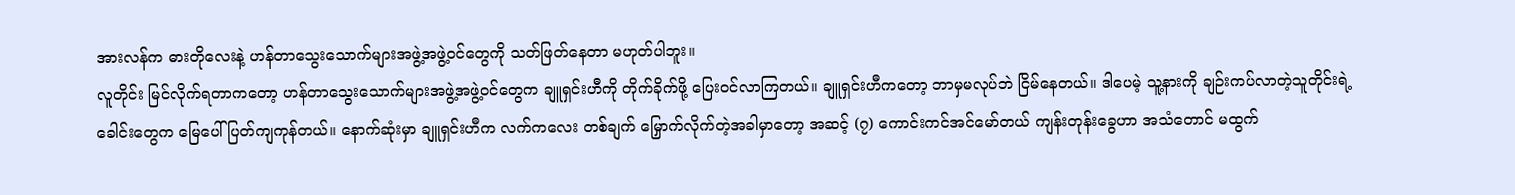အားလန်က ဓားတိုလေးနဲ့ ဟန်တာသွေးသောက်များအဖွဲ့အဖွဲ့ဝင်တွေကို သတ်ဖြတ်နေတာ မဟုတ်ပါဘူး။
လူတိုင်း မြင်လိုက်ရတာကတော့ ဟန်တာသွေးသောက်များအဖွဲ့အဖွဲ့ဝင်တွေက ချူရှင်းဟီကို တိုက်ခိုက်ဖို့ ပြေးဝင်လာကြတယ်။ ချူရှင်းဟီကတော့ ဘာမှမလုပ်ဘဲ ငြိမ်နေတယ်။ ဒါပေမဲ့ သူ့နားကို ချဉ်းကပ်လာတဲ့သူတိုင်းရဲ့ ခေါင်းတွေက မြေပေါ်ပြတ်ကျကုန်တယ်။ နောက်ဆုံးမှာ ချူရှင်းဟီက လက်ကလေး တစ်ချက် မြှောက်လိုက်တဲ့အခါမှာတော့ အဆင့် (၇) ကောင်းကင်အင်မော်တယ် ကျန်းတုန်းခွေဟာ အသံတောင် မထွက်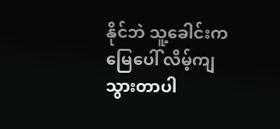နိုင်ဘဲ သူ့ခေါင်းက မြေပေါ် လိမ့်ကျသွားတာပါ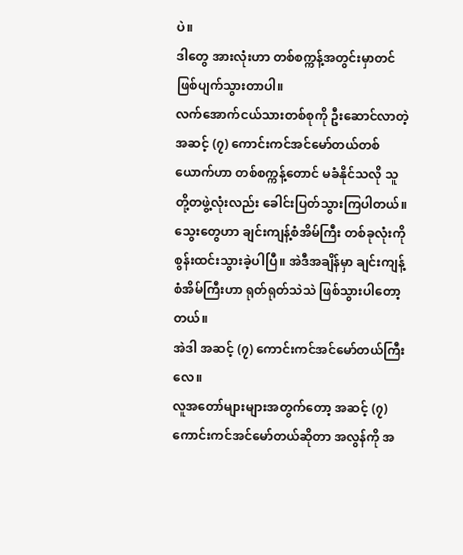ပဲ။
ဒါတွေ အားလုံးဟာ တစ်စက္ကန့်အတွင်းမှာတင် ဖြစ်ပျက်သွားတာပါ။
လက်အောက်ငယ်သားတစ်စုကို ဦးဆောင်လာတဲ့ အဆင့် (၇) ကောင်းကင်အင်မော်တယ်တစ်ယောက်ဟာ တစ်စက္ကန့်တောင် မခံနိုင်သလို သူတို့တဖွဲ့လုံးလည်း ခေါင်းပြတ်သွားကြပါတယ်။
သွေးတွေဟာ ချင်းကျန့်စံအိမ်ကြီး တစ်ခုလုံးကို စွန်းထင်းသွားခဲ့ပါပြီ။ အဲဒီအချိန်မှာ ချင်းကျန့်စံအိမ်ကြီးဟာ ရုတ်ရုတ်သဲသဲ ဖြစ်သွားပါတော့တယ်။
အဲဒါ အဆင့် (၇) ကောင်းကင်အင်မော်တယ်ကြီးလေ။
လူအတော်များများအတွက်တော့ အဆင့် (၇) ကောင်းကင်အင်မော်တယ်ဆိုတာ အလွန်ကို အ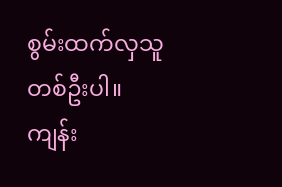စွမ်းထက်လှသူတစ်ဦးပါ။
ကျန်း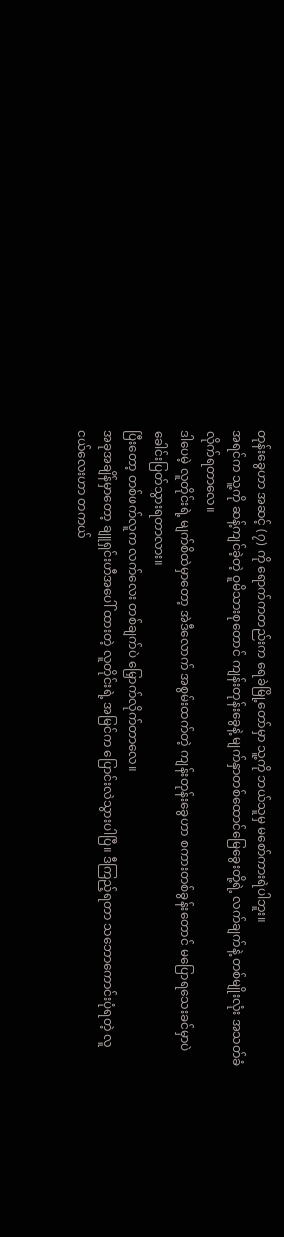တုန်းခွေဟာ အဆင့် (၇) ကို ရောက်ကတည်းက ရေခဲမြို့တော်မှာ သူ့ကို ဘယ်သူမှ မစော်ကားရဲပါဘူး။
အရင်က သူ့ကို ဆန့်ကျင်ခဲ့တဲ့ ဝူမိသားစုတောင် ကျန်းတုန်းခွေနဲ့ မျက်နှာတစ်ထောင်မြေခွေးတို့ရဲ့ လက်ချက်နဲ့ တစ်မျိုးလုံး အသတ်ခံလိုက်ရတာလေ။
ဒါပေမဲ့ လူတိုင်းရဲ့ မျက်စိထဲမှာတော့ အဲဒီလောက် အစွမ်းထက်တဲ့ ကျန်းတုန်းခွေဟာ စကားတစ်ခွန်းတောင် မပြောရသေးခင်မှာပဲ ခေါင်းပြတ်သွားရတာလား။
ပြီးတော့ တစ်ဖက်လူက လက်လေး တစ်ချက်ပဲ မြှောက်လိုက်တာလေ။
အခုအချိန်မှာတော့ ချူရှင်းဟီအပေါ် ထားတဲ့ လူတိုင်းရဲ့ အမြင်က ပြောင်းလဲသွားပါပြီ။ ဒီကြည့်ရတာ သဘောကောင်းပုံရတဲ့ လူငယ်လေးဟာ တကယ်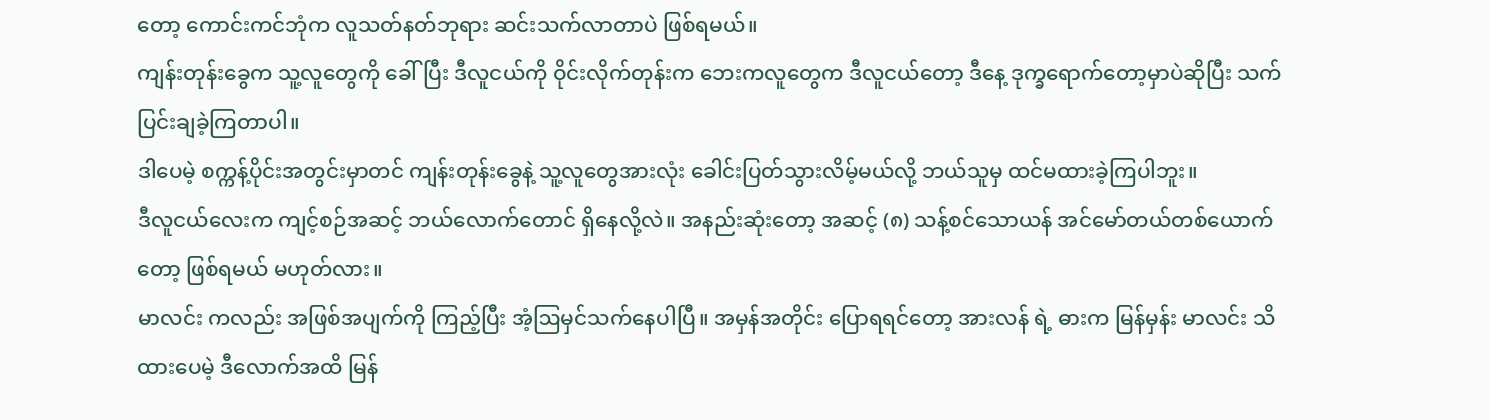တော့ ကောင်းကင်ဘုံက လူသတ်နတ်ဘုရား ဆင်းသက်လာတာပဲ ဖြစ်ရမယ်။
ကျန်းတုန်းခွေက သူ့လူတွေကို ခေါ်ပြီး ဒီလူငယ်ကို ဝိုင်းလိုက်တုန်းက ဘေးကလူတွေက ဒီလူငယ်တော့ ဒီနေ့ ဒုက္ခရောက်တော့မှာပဲဆိုပြီး သက်ပြင်းချခဲ့ကြတာပါ။
ဒါပေမဲ့ စက္ကန့်ပိုင်းအတွင်းမှာတင် ကျန်းတုန်းခွေနဲ့ သူ့လူတွေအားလုံး ခေါင်းပြတ်သွားလိမ့်မယ်လို့ ဘယ်သူမှ ထင်မထားခဲ့ကြပါဘူး။
ဒီလူငယ်လေးက ကျင့်စဉ်အဆင့် ဘယ်လောက်တောင် ရှိနေလို့လဲ။ အနည်းဆုံးတော့ အဆင့် (၈) သန့်စင်သောယန် အင်မော်တယ်တစ်ယောက်တော့ ဖြစ်ရမယ် မဟုတ်လား။
မာလင်း ကလည်း အဖြစ်အပျက်ကို ကြည့်ပြီး အံ့ဩမှင်သက်နေပါပြီ။ အမှန်အတိုင်း ပြောရရင်တော့ အားလန် ရဲ့ ဓားက မြန်မှန်း မာလင်း သိထားပေမဲ့ ဒီလောက်အထိ မြန်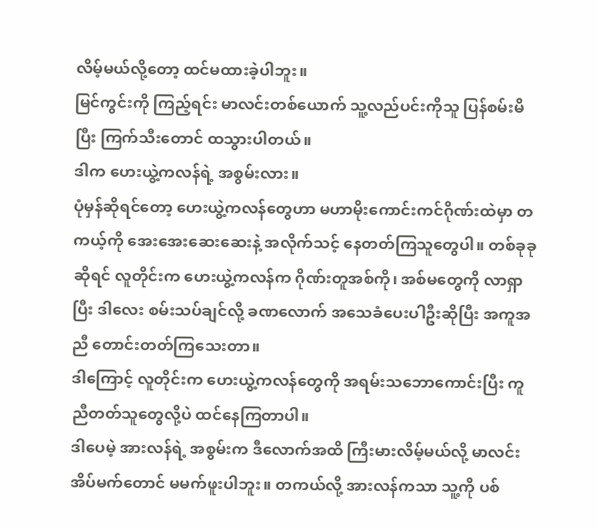လိမ့်မယ်လို့တော့ ထင်မထားခဲ့ပါဘူး။
မြင်ကွင်းကို ကြည့်ရင်း မာလင်းတစ်ယောက် သူ့လည်ပင်းကိုသူ ပြန်စမ်းမိပြီး ကြက်သီးတောင် ထသွားပါတယ်။
ဒါက ဟေးယွဲ့ကလန်ရဲ့ အစွမ်းလား။
ပုံမှန်ဆိုရင်တော့ ဟေးယွဲ့ကလန်တွေဟာ မဟာမိုးကောင်းကင်ဂိုဏ်းထဲမှာ တကယ့်ကို အေးအေးဆေးဆေးနဲ့ အလိုက်သင့် နေတတ်ကြသူတွေပါ။ တစ်ခုခုဆိုရင် လူတိုင်းက ဟေးယွဲ့ကလန်က ဂိုဏ်းတူအစ်ကို၊ အစ်မတွေကို လာရှာပြီး ဒါလေး စမ်းသပ်ချင်လို့ ခဏလောက် အသေခံပေးပါဦးဆိုပြီး အကူအညီ တောင်းတတ်ကြသေးတာ။
ဒါကြောင့် လူတိုင်းက ဟေးယွဲ့ကလန်တွေကို အရမ်းသဘောကောင်းပြီး ကူညီတတ်သူတွေလို့ပဲ ထင်နေကြတာပါ။
ဒါပေမဲ့ အားလန်ရဲ့ အစွမ်းက ဒီလောက်အထိ ကြီးမားလိမ့်မယ်လို့ မာလင်း အိပ်မက်တောင် မမက်ဖူးပါဘူး။ တကယ်လို့ အားလန်ကသာ သူ့ကို ပစ်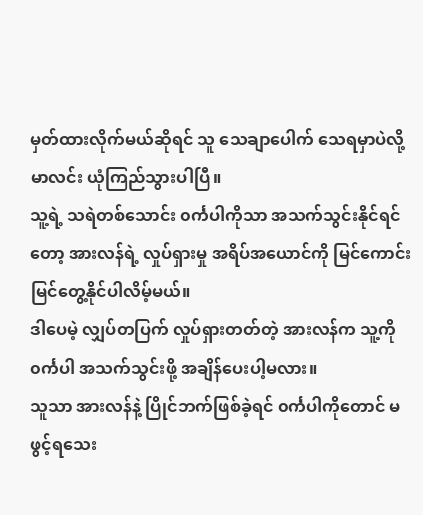မှတ်ထားလိုက်မယ်ဆိုရင် သူ သေချာပေါက် သေရမှာပဲလို့ မာလင်း ယုံကြည်သွားပါပြီ။
သူ့ရဲ့ သရဲတစ်သောင်း ၀င်္ကပါကိုသာ အသက်သွင်းနိုင်ရင်တော့ အားလန်ရဲ့ လှုပ်ရှားမှု အရိပ်အယောင်ကို မြင်ကောင်း မြင်တွေ့နိုင်ပါလိမ့်မယ်။
ဒါပေမဲ့ လျှပ်တပြက် လှုပ်ရှားတတ်တဲ့ အားလန်က သူ့ကို ၀င်္ကပါ အသက်သွင်းဖို့ အချိန်ပေးပါ့မလား။
သူသာ အားလန်နဲ့ ပြိုင်ဘက်ဖြစ်ခဲ့ရင် ၀င်္ကပါကိုတောင် မဖွင့်ရသေး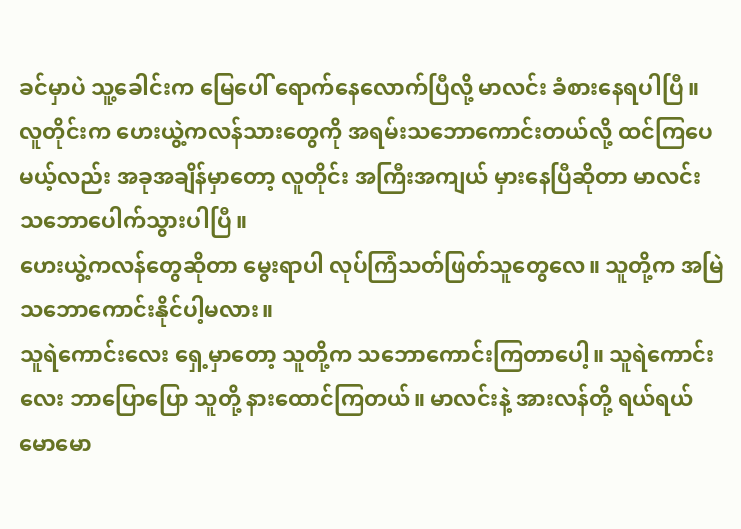ခင်မှာပဲ သူ့ခေါင်းက မြေပေါ် ရောက်နေလောက်ပြီလို့ မာလင်း ခံစားနေရပါပြီ။
လူတိုင်းက ဟေးယွဲ့ကလန်သားတွေကို အရမ်းသဘောကောင်းတယ်လို့ ထင်ကြပေမယ့်လည်း အခုအချိန်မှာတော့ လူတိုင်း အကြီးအကျယ် မှားနေပြီဆိုတာ မာလင်း သဘောပေါက်သွားပါပြီ။
ဟေးယွဲ့ကလန်တွေဆိုတာ မွေးရာပါ လုပ်ကြံသတ်ဖြတ်သူတွေလေ။ သူတို့က အမြဲ သဘောကောင်းနိုင်ပါ့မလား။
သူရဲကောင်းလေး ရှေ့မှာတော့ သူတို့က သဘောကောင်းကြတာပေါ့။ သူရဲကောင်းလေး ဘာပြောပြော သူတို့ နားထောင်ကြတယ်။ မာလင်းနဲ့ အားလန်တို့ ရယ်ရယ်မောမော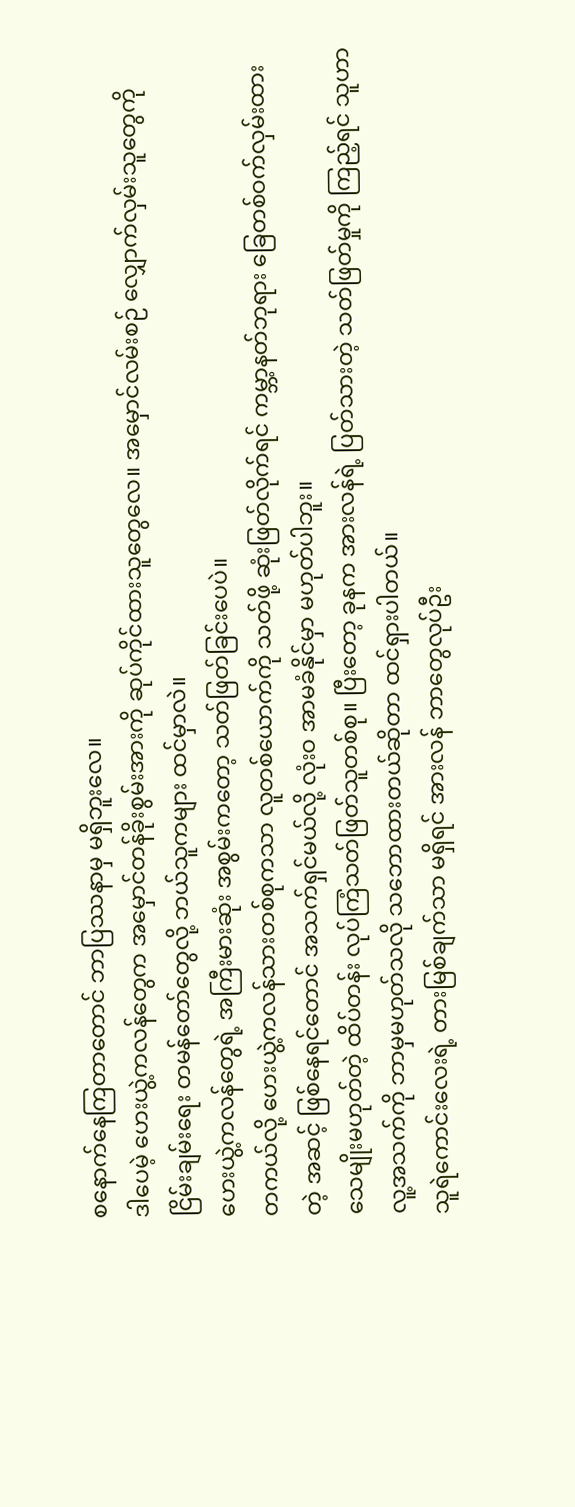စနောက်နေကြတာတောင် ဘာပြဿနာမှ မရှိဘူးလေ။
ဒါပေမဲ့ ဟေးယွဲ့ကလန်တွေက အမှောင်တန်ခိုးစွမ်းအားကို ဆုပ်ကိုင်ထားသူတွေလေ။ အမှောင်လမ်းစဉ် လျှောက်လှမ်းသူတွေကို ငြိမ်းချမ်းရေး တမန်တော်တွေလို့ ဘယ်သူကများ ထင်မှာလဲ။
ဟေးယွဲ့ကလန်တွေရဲ့ အကြီးမားဆုံး အစွမ်းကတော့ သတ်ဖြတ်ခြင်းပေပဲ။
တကယ်လို့ ဟေးယွဲ့ကလန်သားတစ်စုကသာ လူတစ်ယောက်ကို သတ်ဖို့ ဆုံးဖြတ်လိုက်ရင် ကမ္ဘာ့နတ်ဘုရား ခြေတစ်ဝက်လှမ်းထားတဲ့ အဆင့် ဖြစ်နေရင်တောင် အသက်ရှင်မယ်လို့ လုံးဝ အာမခံနိုင်မှာ မဟုတ်ပါဘူး။
သေမျိုးမဟုတ်တဲ့ ထိပ်တန်း လုပ်ကြံသတ်ဖြတ်သူတစ်စု။ ပြီးတော့ ခုနက အားလန်ရဲ့ ပြတ်သားတဲ့ သတ်ဖြတ်မှုကို ကြည့်ရင် သူဟာ လူ့အသက်ကို ဘာမှမဟုတ်သလို သဘောထားတယ်ဆိုတာ ထင်ရှားပါတယ်။
သူရဲကောင်းလေးရဲ့ တားမြစ်ချက်သာ မရှိရင် အားလန် ဘာတွေလုပ်ဦး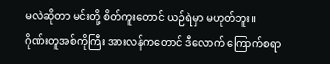မလဲဆိုတာ မင်းတို့ စိတ်ကူးတောင် ယဉ်ရဲမှာ မဟုတ်ဘူး။
ဂိုဏ်းတူအစ်ကိုကြီး အားလန်ကတောင် ဒီလောက် ကြောက်စရာ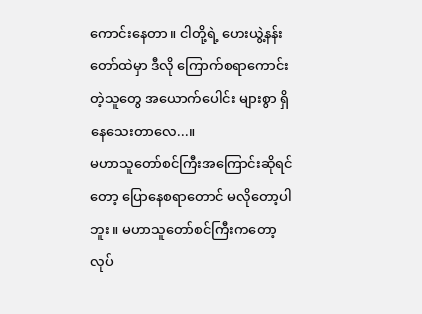ကောင်းနေတာ။ ငါတို့ရဲ့ ဟေးယွဲ့နန်းတော်ထဲမှာ ဒီလို ကြောက်စရာကောင်းတဲ့သူတွေ အယောက်ပေါင်း များစွာ ရှိနေသေးတာလေ...။
မဟာသူတော်စင်ကြီးအကြောင်းဆိုရင်တော့ ပြောနေစရာတောင် မလိုတော့ပါဘူး။ မဟာသူတော်စင်ကြီးကတော့ လုပ်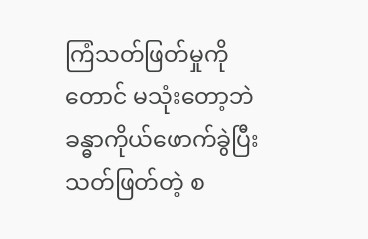ကြံသတ်ဖြတ်မှုကိုတောင် မသုံးတော့ဘဲ ခန္ဓာကိုယ်ဖောက်ခွဲပြီး သတ်ဖြတ်တဲ့ စ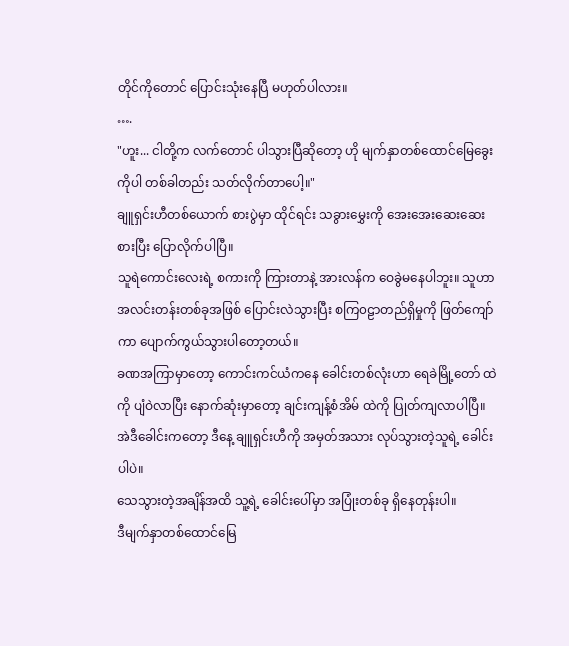တိုင်ကိုတောင် ပြောင်းသုံးနေပြီ မဟုတ်ပါလား။
….
"ဟူး... ငါတို့က လက်တောင် ပါသွားပြီဆိုတော့ ဟို မျက်နှာတစ်ထောင်မြေခွေး ကိုပါ တစ်ခါတည်း သတ်လိုက်တာပေါ့။"
ချူရှင်းဟီတစ်ယောက် စားပွဲမှာ ထိုင်ရင်း သခွားမွှေးကို အေးအေးဆေးဆေး စားပြီး ပြောလိုက်ပါပြီ။
သူရဲကောင်းလေးရဲ့ စကားကို ကြားတာနဲ့ အားလန်က ဝေခွဲမနေပါဘူး။ သူဟာ အလင်းတန်းတစ်ခုအဖြစ် ပြောင်းလဲသွားပြီး စကြ၀ဠာတည်ရှိမှုကို ဖြတ်ကျော်ကာ ပျောက်ကွယ်သွားပါတော့တယ်။
ခဏအကြာမှာတော့ ကောင်းကင်ယံကနေ ခေါင်းတစ်လုံးဟာ ရေခဲမြို့တော် ထဲကို ပျံဝဲလာပြီး နောက်ဆုံးမှာတော့ ချင်းကျန့်စံအိမ် ထဲကို ပြုတ်ကျလာပါပြီ။ အဲဒီခေါင်းကတော့ ဒီနေ့ ချူရှင်းဟီကို အမှတ်အသား လုပ်သွားတဲ့သူရဲ့ ခေါင်းပါပဲ။
သေသွားတဲ့အချိန်အထိ သူ့ရဲ့ ခေါင်းပေါ်မှာ အပြုံးတစ်ခု ရှိနေတုန်းပါ။
ဒီမျက်နှာတစ်ထောင်မြေ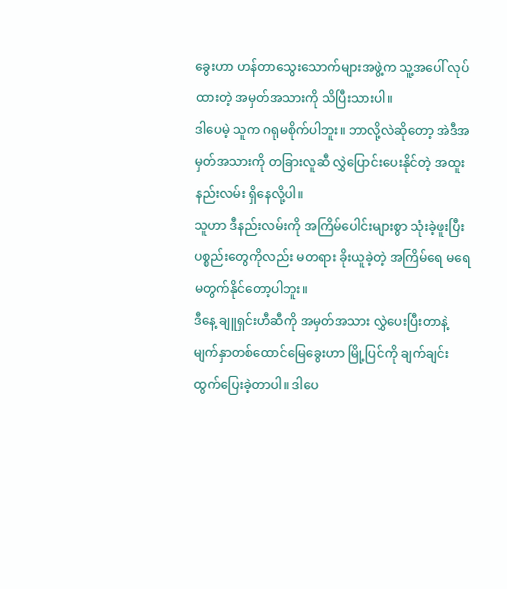ခွေးဟာ ဟန်တာသွေးသောက်များအဖွဲ့က သူ့အပေါ် လုပ်ထားတဲ့ အမှတ်အသားကို သိပြီးသားပါ။
ဒါပေမဲ့ သူက ဂရုမစိုက်ပါဘူး။ ဘာလို့လဲဆိုတော့ အဲဒီအမှတ်အသားကို တခြားလူဆီ လွှဲပြောင်းပေးနိုင်တဲ့ အထူးနည်းလမ်း ရှိနေလို့ပါ။
သူဟာ ဒီနည်းလမ်းကို အကြိမ်ပေါင်းများစွာ သုံးခဲ့ဖူးပြီး ပစ္စည်းတွေကိုလည်း မတရား ခိုးယူခဲ့တဲ့ အကြိမ်ရေ မရေမတွက်နိုင်တော့ပါဘူး။
ဒီနေ့ ချူရှင်းဟီဆီကို အမှတ်အသား လွှဲပေးပြီးတာနဲ့ မျက်နှာတစ်ထောင်မြေခွေးဟာ မြို့ပြင်ကို ချက်ချင်း ထွက်ပြေးခဲ့တာပါ။ ဒါပေ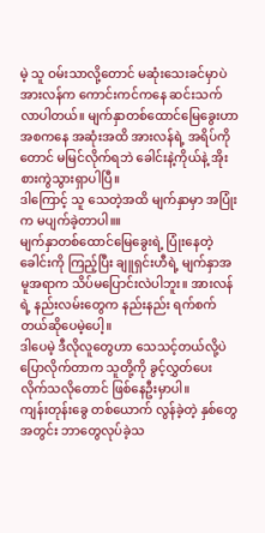မဲ့ သူ ဝမ်းသာလို့တောင် မဆုံးသေးခင်မှာပဲ အားလန်က ကောင်းကင်ကနေ ဆင်းသက်လာပါတယ်။ မျက်နှာတစ်ထောင်မြေခွေးဟာ အစကနေ အဆုံးအထိ အားလန်ရဲ့ အရိပ်ကိုတောင် မမြင်လိုက်ရဘဲ ခေါင်းနဲ့ကိုယ်နဲ့ အိုးစားကွဲသွားရှာပါပြီ။
ဒါကြောင့် သူ သေတဲ့အထိ မျက်နှာမှာ အပြုံးက မပျက်ခဲ့တာပါ။။
မျက်နှာတစ်ထောင်မြေခွေးရဲ့ ပြုံးနေတဲ့ ခေါင်းကို ကြည့်ပြီး ချူရှင်းဟီရဲ့ မျက်နှာအမူအရာက သိပ်မပြောင်းလဲပါဘူး။ အားလန်ရဲ့ နည်းလမ်းတွေက နည်းနည်း ရက်စက်တယ်ဆိုပေမဲ့ပေါ့။
ဒါပေမဲ့ ဒီလိုလူတွေဟာ သေသင့်တယ်လို့ပဲ ပြောလိုက်တာက သူတို့ကို ခွင့်လွှတ်ပေးလိုက်သလိုတောင် ဖြစ်နေဦးမှာပါ။
ကျန်းတုန်းခွေ တစ်ယောက် လွန်ခဲ့တဲ့ နှစ်တွေအတွင်း ဘာတွေလုပ်ခဲ့သ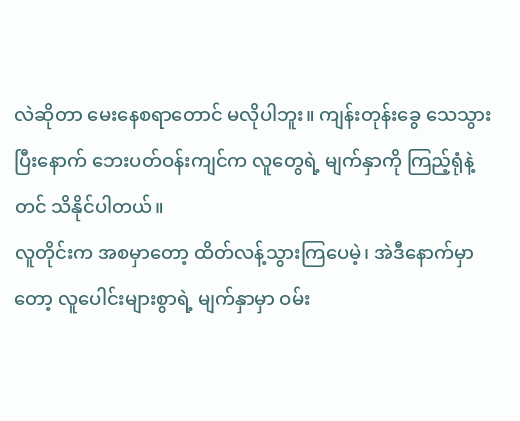လဲဆိုတာ မေးနေစရာတောင် မလိုပါဘူး။ ကျန်းတုန်းခွေ သေသွားပြီးနောက် ဘေးပတ်ဝန်းကျင်က လူတွေရဲ့ မျက်နှာကို ကြည့်ရုံနဲ့တင် သိနိုင်ပါတယ်။
လူတိုင်းက အစမှာတော့ ထိတ်လန့်သွားကြပေမဲ့၊ အဲဒီနောက်မှာတော့ လူပေါင်းများစွာရဲ့ မျက်နှာမှာ ဝမ်း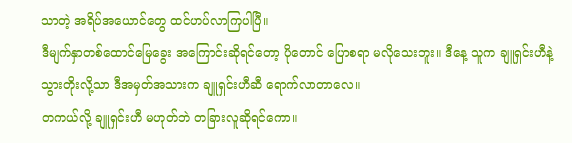သာတဲ့ အရိပ်အယောင်တွေ ထင်ဟပ်လာကြပါပြီ။
ဒီမျက်နှာတစ်ထောင်မြေခွေး အကြောင်းဆိုရင်တော့ ပိုတောင် ပြောစရာ မလိုသေးဘူး။ ဒီနေ့ သူက ချူရှင်းဟီနဲ့ သွားတိုးလို့သာ ဒီအမှတ်အသားက ချူရှင်းဟီဆီ ရောက်လာတာလေ။
တကယ်လို့ ချူရှင်းဟီ မဟုတ်ဘဲ တခြားလူဆိုရင်ကော။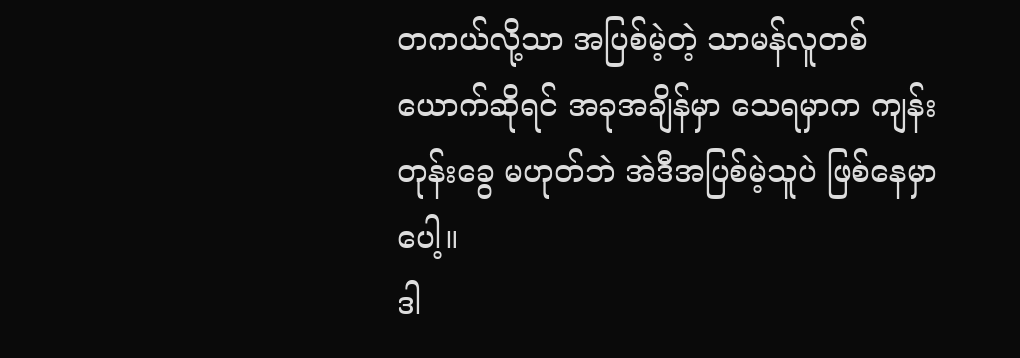တကယ်လို့သာ အပြစ်မဲ့တဲ့ သာမန်လူတစ်ယောက်ဆိုရင် အခုအချိန်မှာ သေရမှာက ကျန်းတုန်းခွေ မဟုတ်ဘဲ အဲဒီအပြစ်မဲ့သူပဲ ဖြစ်နေမှာပေါ့။
ဒါ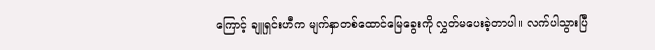ကြောင့် ချူရှင်းဟီက မျက်နှာတစ်ထောင်မြေခွေးကို လွှတ်မပေးခဲ့တာပါ။ လက်ပါသွားပြီ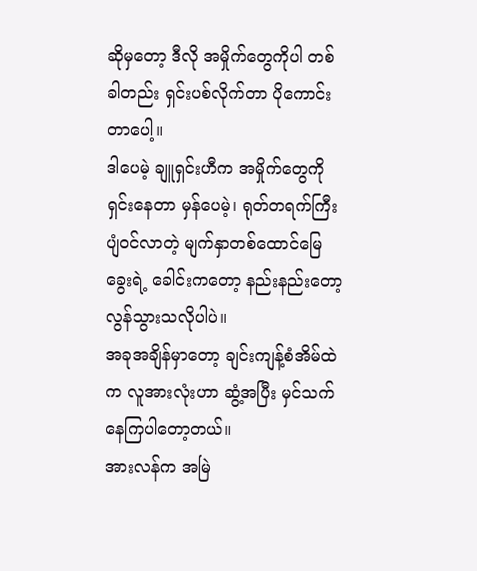ဆိုမှတော့ ဒီလို အမှိုက်တွေကိုပါ တစ်ခါတည်း ရှင်းပစ်လိုက်တာ ပိုကောင်းတာပေါ့။
ဒါပေမဲ့ ချူရှင်းဟီက အမှိုက်တွေကို ရှင်းနေတာ မှန်ပေမဲ့၊ ရုတ်တရက်ကြီး ပျံဝင်လာတဲ့ မျက်နှာတစ်ထောင်မြေခွေးရဲ့ ခေါင်းကတော့ နည်းနည်းတော့ လွန်သွားသလိုပါပဲ။
အခုအချိန်မှာတော့ ချင်းကျန့်စံအိမ်ထဲက လူအားလုံးဟာ ဆွံ့အပြီး မှင်သက်နေကြပါတော့တယ်။
အားလန်က အမြဲ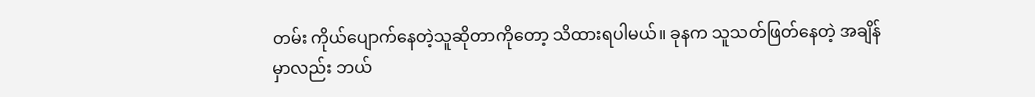တမ်း ကိုယ်ပျောက်နေတဲ့သူဆိုတာကိုတော့ သိထားရပါမယ်။ ခုနက သူသတ်ဖြတ်နေတဲ့ အချိန်မှာလည်း ဘယ်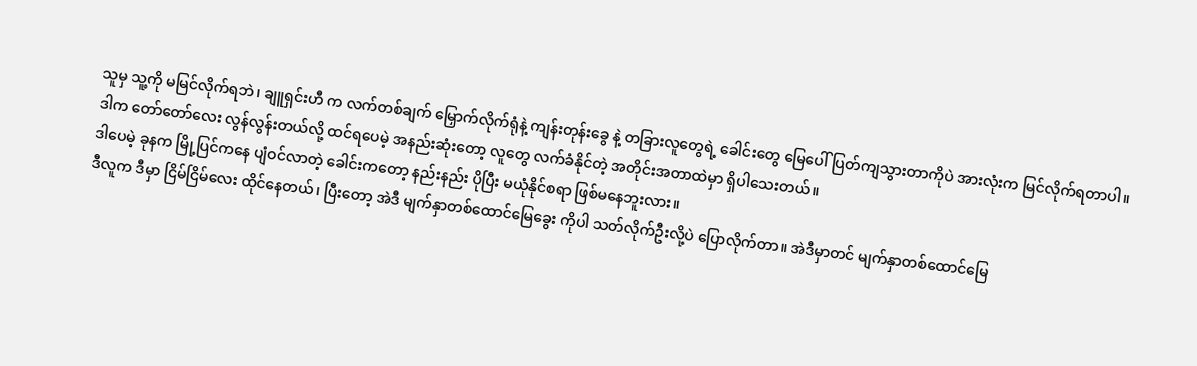သူမှ သူ့ကို မမြင်လိုက်ရဘဲ၊ ချူရှင်းဟီ က လက်တစ်ချက် မြှောက်လိုက်ရုံနဲ့ ကျန်းတုန်းခွေ နဲ့ တခြားလူတွေရဲ့ ခေါင်းတွေ မြေပေါ်ပြတ်ကျသွားတာကိုပဲ အားလုံးက မြင်လိုက်ရတာပါ။
ဒါက တော်တော်လေး လွန်လွန်းတယ်လို့ ထင်ရပေမဲ့ အနည်းဆုံးတော့ လူတွေ လက်ခံနိုင်တဲ့ အတိုင်းအတာထဲမှာ ရှိပါသေးတယ်။
ဒါပေမဲ့ ခုနက မြို့ပြင်ကနေ ပျံဝင်လာတဲ့ ခေါင်းကတော့ နည်းနည်း ပိုပြီး မယုံနိုင်စရာ ဖြစ်မနေဘူးလား။
ဒီလူက ဒီမှာ ငြိမ်ငြိမ်လေး ထိုင်နေတယ်၊ ပြီးတော့ အဲဒီ မျက်နှာတစ်ထောင်မြေခွေး ကိုပါ သတ်လိုက်ဦးလို့ပဲ ပြောလိုက်တာ။ အဲဒီမှာတင် မျက်နှာတစ်ထောင်မြေ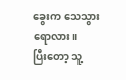ခွေးက သေသွားရောလား။
ပြီးတော့ သူ့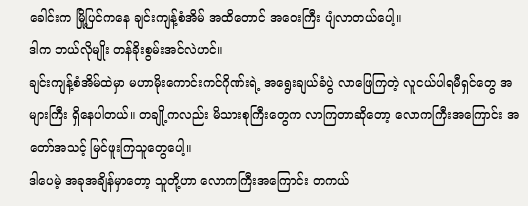ခေါင်းက မြို့ပြင်ကနေ ချင်းကျန့်စံအိမ် အထိတောင် အဝေးကြီး ပျံလာတယ်ပေါ့။
ဒါက ဘယ်လိုမျိုး တန်ခိုးစွမ်းအင်လဲဟင်။
ချင်းကျန့်စံအိမ်ထဲမှာ မဟာမိုးကောင်းကင်ဂိုဏ်းရဲ့ အရွေးချယ်ခံပွဲ လာဖြေကြတဲ့ လူငယ်ပါရမီရှင်တွေ အများကြီး ရှိနေပါတယ်။ တချို့ကလည်း မိသားစုကြီးတွေက လာကြတာဆိုတော့ လောကကြီးအကြောင်း အတော်အသင့် မြင်ဖူးကြသူတွေပေါ့။
ဒါပေမဲ့ အခုအချိန်မှာတော့ သူတို့ဟာ လောကကြီးအကြောင်း တကယ်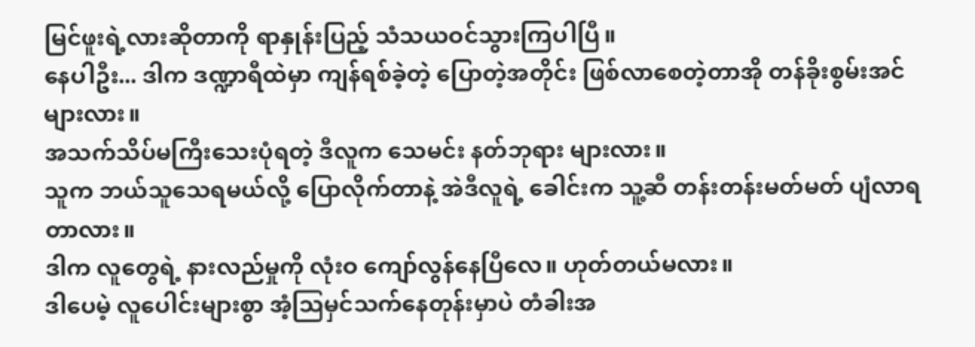မြင်ဖူးရဲ့လားဆိုတာကို ရာနှုန်းပြည့် သံသယဝင်သွားကြပါပြီ။
နေပါဦး... ဒါက ဒဏ္ဍာရီထဲမှာ ကျန်ရစ်ခဲ့တဲ့ ပြောတဲ့အတိုင်း ဖြစ်လာစေတဲ့တာအို တန်ခိုးစွမ်းအင်များလား။
အသက်သိပ်မကြီးသေးပုံရတဲ့ ဒီလူက သေမင်း နတ်ဘုရား များလား။
သူက ဘယ်သူသေရမယ်လို့ ပြောလိုက်တာနဲ့ အဲဒီလူရဲ့ ခေါင်းက သူ့ဆီ တန်းတန်းမတ်မတ် ပျံလာရတာလား။
ဒါက လူတွေရဲ့ နားလည်မှုကို လုံးဝ ကျော်လွန်နေပြီလေ။ ဟုတ်တယ်မလား။
ဒါပေမဲ့ လူပေါင်းများစွာ အံ့ဩမှင်သက်နေတုန်းမှာပဲ တံခါးအ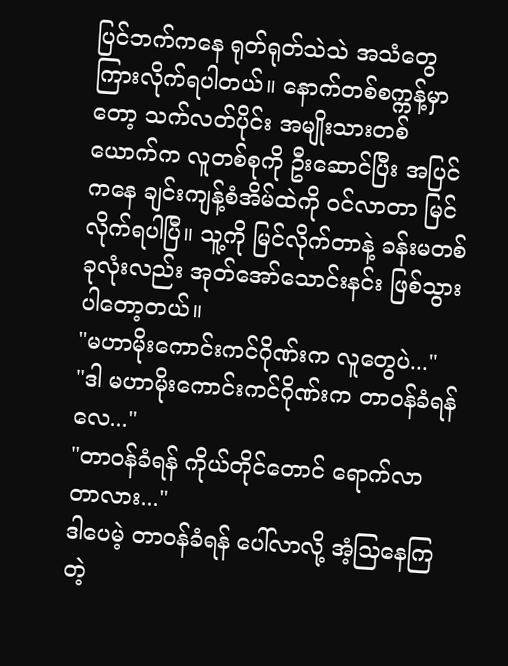ပြင်ဘက်ကနေ ရုတ်ရုတ်သဲသဲ အသံတွေ ကြားလိုက်ရပါတယ်။ နောက်တစ်စက္ကန့်မှာတော့ သက်လတ်ပိုင်း အမျိုးသားတစ်ယောက်က လူတစ်စုကို ဦးဆောင်ပြီး အပြင်ကနေ ချင်းကျန့်စံအိမ်ထဲကို ဝင်လာတာ မြင်လိုက်ရပါပြီ။ သူ့ကို မြင်လိုက်တာနဲ့ ခန်းမတစ်ခုလုံးလည်း အုတ်အော်သောင်းနင်း ဖြစ်သွားပါတော့တယ်။
"မဟာမိုးကောင်းကင်ဂိုဏ်းက လူတွေပဲ..."
"ဒါ မဟာမိုးကောင်းကင်ဂိုဏ်းက တာဝန်ခံရန်လေ..."
"တာဝန်ခံရန် ကိုယ်တိုင်တောင် ရောက်လာတာလား..."
ဒါပေမဲ့ တာဝန်ခံရန် ပေါ်လာလို့ အံ့သြနေကြတဲ့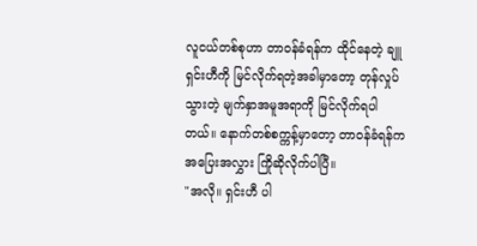လူငယ်တစ်စုဟာ တာဝန်ခံရန်က ထိုင်နေတဲ့ ချူရှင်းဟီကို မြင်လိုက်ရတဲ့အခါမှာတော့ တုန်လှုပ်သွားတဲ့ မျက်နှာအမူအရာကို မြင်လိုက်ရပါတယ်။ နောက်တစ်စက္ကန့်မှာတော့ တာဝန်ခံရန်က အပြေးအလွှား ကြိုဆိုလိုက်ပါပြီ။
"အလို။ ရှင်းဟီ ပါ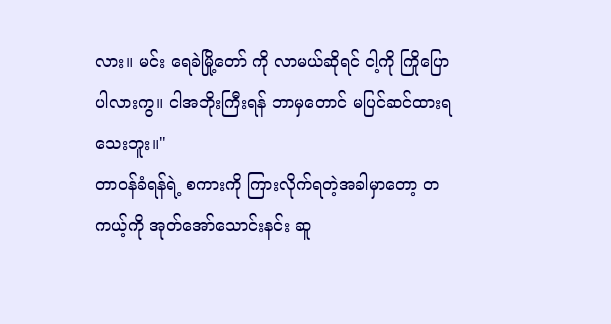လား။ မင်း ရေခဲမြို့တော် ကို လာမယ်ဆိုရင် ငါ့ကို ကြိုပြောပါလားကွ။ ငါအဘိုးကြီးရန် ဘာမှတောင် မပြင်ဆင်ထားရသေးဘူး။"
တာဝန်ခံရန်ရဲ့ စကားကို ကြားလိုက်ရတဲ့အခါမှာတော့ တကယ့်ကို အုတ်အော်သောင်းနင်း ဆူ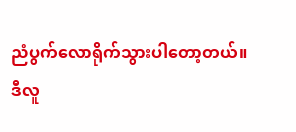ညံပွက်လောရိုက်သွားပါတော့တယ်။
ဒီလူ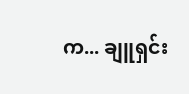က... ချူရှင်း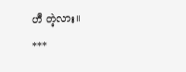ဟီ တဲ့လား။
***